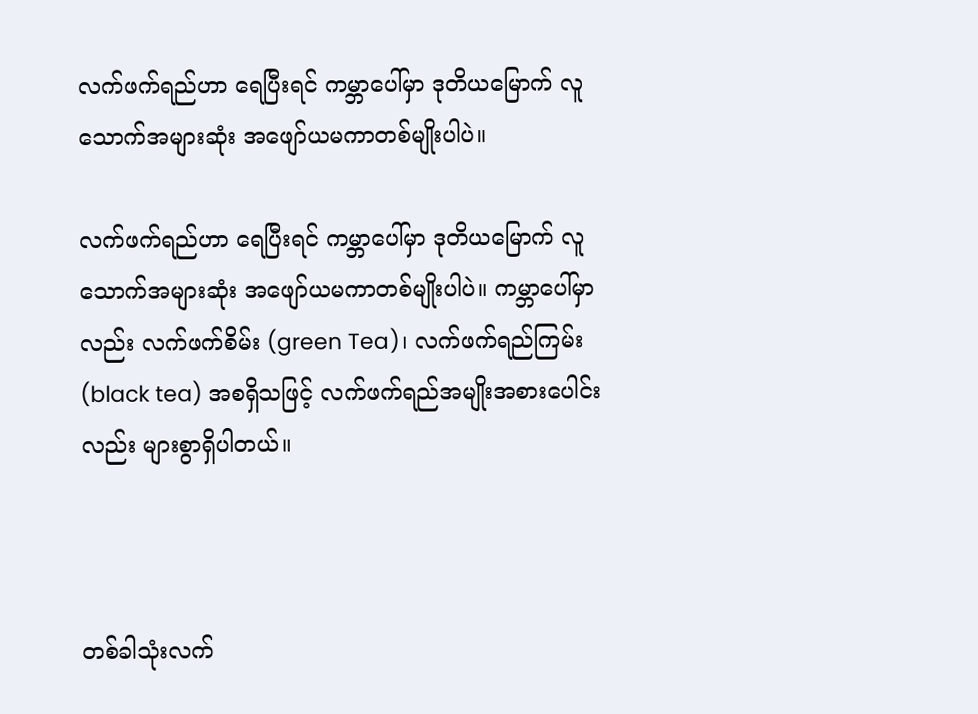လက်ဖက်ရည်ဟာ ရေပြီးရင် ကမ္ဘာပေါ်မှာ ဒုတိယမြောက် လူသောက်အများဆုံး အဖျော်ယမကာတစ်မျိုးပါပဲ။

လက်ဖက်ရည်ဟာ ရေပြီးရင် ကမ္ဘာပေါ်မှာ ဒုတိယမြောက် လူသောက်အများဆုံး အဖျော်ယမကာတစ်မျိုးပါပဲ။ ကမ္ဘာပေါ်မှာလည်း လက်ဖက်စိမ်း (green Tea)၊ လက်ဖက်ရည်ကြမ်း (black tea) အစရှိသဖြင့် လက်ဖက်ရည်အမျိုးအစားပေါင်းလည်း များစွာရှိပါတယ်။



တစ်ခါသုံးလက်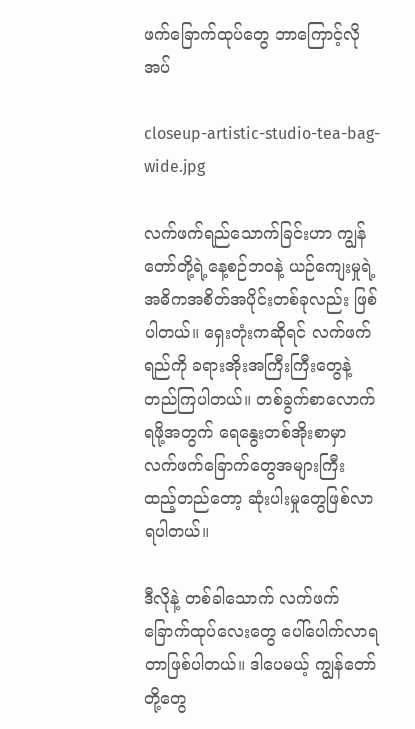ဖက်ခြောက်ထုပ်တွေ ဘာကြောင့်လိုအပ်

closeup-artistic-studio-tea-bag-wide.jpg

လက်ဖက်ရည်သောက်ခြင်းဟာ ကျွန်တော်တို့ရဲ့နေ့စဉ်ဘဝနဲ့ ယဉ်ကျေးမှုရဲ့ အဓိကအစိတ်အပိုင်းတစ်ခုလည်း ဖြစ်ပါတယ်။ ရှေးတုံးကဆိုရင် လက်ဖက်ရည်ကို ခရားအိုးအကြီးကြီးတွေနဲ့ တည်ကြပါတယ်။ တစ်ခွက်စာလောက်ရဖို့အတွက် ရေနွေးတစ်အိုးစာမှာ လက်ဖက်ခြောက်တွေအများကြီး ထည့်တည်တော့ ဆုံးပါးမှုတွေဖြစ်လာရပါတယ်။

ဒီလိုနဲ့ တစ်ခါသောက် လက်ဖက်ခြောက်ထုပ်လေးတွေ ပေါ်ပေါက်လာရတာဖြစ်ပါတယ်။ ဒါပေမယ့် ကျွန်တော်တို့တွေ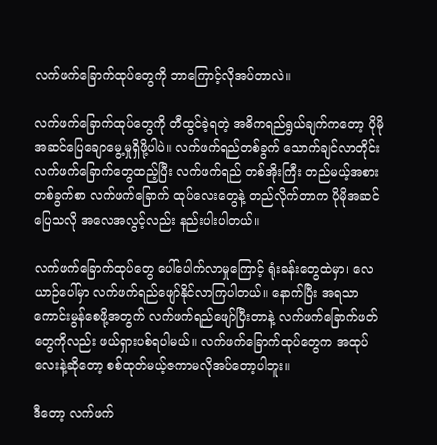လက်ဖက်ခြောက်ထုပ်တွေကို ဘာကြောင့်လိုအပ်တာလဲ။

လက်ဖက်ခြောက်ထုပ်တွေကို တီထွင်ခဲ့ရတဲ့ အဓိကရည်ရွယ်ချက်ကတော့ ပိုမိုအဆင်ပြေချောမွေ့မှုရှိဖို့ပါပဲ။ လက်ဖက်ရည်တစ်ခွက် သောက်ချင်လာတိုင်း လက်ဖက်ခြောက်တွေထည့်ပြီး လက်ဖက်ရည် တစ်အိုးကြီး တည်မယ့်အစား တစ်ခွက်စာ လက်ဖက်ခြောက် ထုပ်လေးတွေနဲ့ တည်လိုက်တာက ပိုမိုအဆင်ပြေသလို အလေအလွင့်လည်း နည်းပါးပါတယ်။

လက်ဖက်ခြောက်ထုပ်တွေ ပေါ်ပေါက်လာမှုကြောင့် ရုံးခန်းတွေထဲမှာ၊ လေယာဉ်ပေါ်မှာ လက်ဖက်ရည်ဖျော်နိုင်လာကြပါတယ်။ နောက်ပြီး အရသာကောင်းမွန်စေဖို့အတွက် လက်ဖက်ရည်ဖျော်ပြီးတာနဲ့ လက်ဖက်ခြောက်ဖတ်တွေကိုလည်း ဖယ်ရှားပစ်ရပါမယ်။ လက်ဖက်ခြောက်ထုပ်တွေက အထုပ်လေးနဲ့ဆိုတော့ စစ်ထုတ်မယ့်ဇကာမလိုအပ်တော့ပါဘူး။

ဒီတော့ လက်ဖက်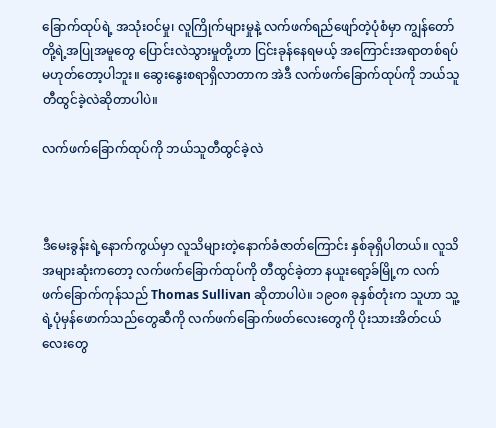ခြောက်ထုပ်ရဲ့ အသုံးဝင်မှု၊ လူကြိုက်များမှုနဲ့ လက်ဖက်ရည်ဖျော်တဲ့ပုံစံမှာ ကျွန်တော်တို့ရဲ့အပြုအမူတွေ ပြောင်းလဲသွားမှုတို့ဟာ ငြင်းခုန်နေရမယ့် အကြောင်းအရာတစ်ရပ် မဟုတ်တော့ပါဘူး။ ဆွေးနွေးစရာရှိလာတာက အဲဒီ လက်ဖက်ခြောက်ထုပ်ကို ဘယ်သူတီထွင်ခဲ့လဲဆိုတာပါပဲ။

လက်ဖက်ခြောက်ထုပ်ကို ဘယ်သူတီထွင်ခဲ့လဲ



ဒီမေးခွန်းရဲ့နောက်ကွယ်မှာ လူသိများတဲ့နောက်ခံဇာတ်ကြောင်း နှစ်ခုရှိပါတယ်။ လူသိအများဆုံးကတော့ လက်ဖက်ခြောက်ထုပ်ကို တီထွင်ခဲ့တာ နယူးရော့ခ်မြို့က လက်ဖက်ခြောက်ကုန်သည် Thomas Sullivan ဆိုတာပါပဲ။ ၁၉၀၈ ခုနှစ်တုံးက သူဟာ သူ့ရဲ့ပုံမှန်ဖောက်သည်တွေဆီကို လက်ဖက်ခြောက်ဖတ်လေးတွေကို ပိုးသားအိတ်ငယ်လေးတွေ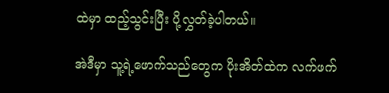ထဲမှာ ထည့်သွင်းပြီး ပို့လွှတ်ခဲ့ပါတယ်။

အဲဒီမှာ သူ့ရဲ့ဖောက်သည်တွေက ပိုးအိတ်ထဲက လက်ဖက်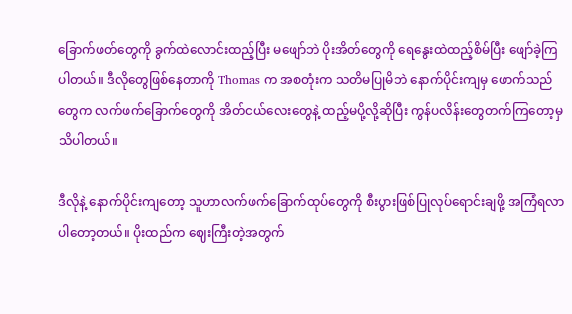ခြောက်ဖတ်တွေကို ခွက်ထဲလောင်းထည့်ပြီး မဖျော်ဘဲ ပိုးအိတ်တွေကို ရေနွေးထဲထည့်စိမ်ပြီး ဖျော်ခဲ့ကြပါတယ်။ ဒီလိုတွေဖြစ်နေတာကို Thomas က အစတုံးက သတိမပြုမိဘဲ နောက်ပိုင်းကျမှ ဖောက်သည်တွေက လက်ဖက်ခြောက်တွေကို အိတ်ငယ်လေးတွေနဲ့ ထည့်မပို့လို့ဆိုပြီး ကွန်ပလိန်းတွေတက်ကြတော့မှ သိပါတယ်။

ဒီလိုနဲ့ နောက်ပိုင်းကျတော့ သူဟာလက်ဖက်ခြောက်ထုပ်တွေကို စီးပွားဖြစ်ပြုလုပ်ရောင်းချဖို့ အကြံရလာပါတော့တယ်။ ပိုးထည်က ဈေးကြီးတဲ့အတွက်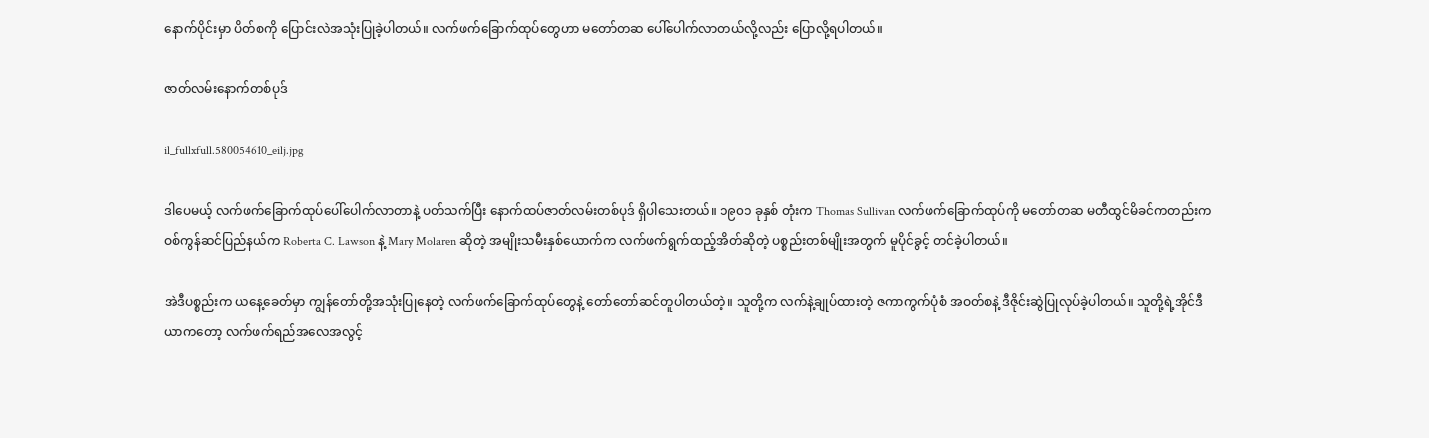နောက်ပိုင်းမှာ ပိတ်စကို ပြောင်းလဲအသုံးပြုခဲ့ပါတယ်။ လက်ဖက်ခြောက်ထုပ်တွေဟာ မတော်တဆ ပေါ်ပေါက်လာတယ်လို့လည်း ပြောလို့ရပါတယ်။

ဇာတ်လမ်းနောက်တစ်ပုဒ်

il_fullxfull.580054610_eilj.jpg

ဒါပေမယ့် လက်ဖက်ခြောက်ထုပ်ပေါ်ပေါက်လာတာနဲ့ ပတ်သက်ပြီး နောက်ထပ်ဇာတ်လမ်းတစ်ပုဒ် ရှိပါသေးတယ်။ ၁၉၀၁ ခုနှစ် တုံးက Thomas Sullivan လက်ဖက်ခြောက်ထုပ်ကို မတော်တဆ မတီထွင်မိခင်ကတည်းက ဝစ်ကွန်ဆင်ပြည်နယ်က Roberta C. Lawson နဲ့ Mary Molaren ဆိုတဲ့ အမျိုးသမီးနှစ်ယောက်က လက်ဖက်ရွက်ထည့်အိတ်ဆိုတဲ့ ပစ္စည်းတစ်မျိုးအတွက် မူပိုင်ခွင့် တင်ခဲ့ပါတယ်။

အဲဒီပစ္စည်းက ယနေ့ခေတ်မှာ ကျွန်တော်တို့အသုံးပြုနေတဲ့ လက်ဖက်ခြောက်ထုပ်တွေနဲ့ တော်တော်ဆင်တူပါတယ်တဲ့။ သူတို့က လက်နဲ့ချုပ်ထားတဲ့ ဇကာကွက်ပုံစံ အဝတ်စနဲ့ ဒီဇိုင်းဆွဲပြုလုပ်ခဲ့ပါတယ်။ သူတို့ရဲ့အိုင်ဒီယာကတော့ လက်ဖက်ရည်အလေအလွင့်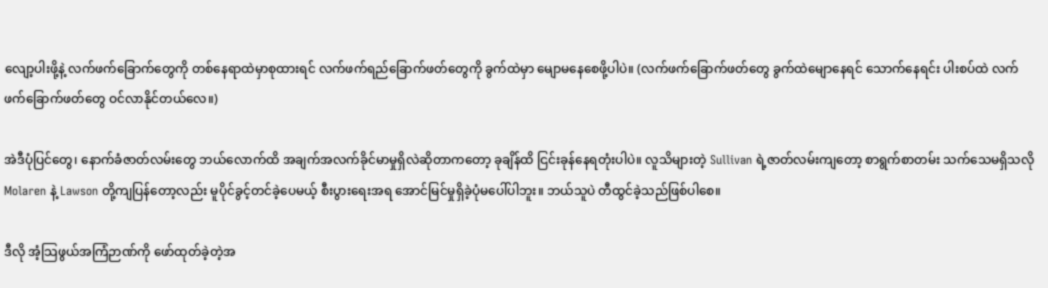လျော့ပါးဖို့နဲ့ လက်ဖက်ခြောက်တွေကို တစ်နေရာထဲမှာစုထားရင် လက်ဖက်ရည်ခြောက်ဖတ်တွေကို ခွက်ထဲမှာ မျောမနေစေဖို့ပါပဲ။ (လက်ဖက်ခြောက်ဖတ်တွေ ခွက်ထဲမျောနေရင် သောက်နေရင်း ပါးစပ်ထဲ လက်ဖက်ခြောက်ဖတ်တွေ ဝင်လာနိုင်တယ်လေ။)

အဲဒီပုံပြင်တွေ၊ နောက်ခံဇာတ်လမ်းတွေ ဘယ်လောက်ထိ အချက်အလက်ခိုင်မာမှုရှိလဲဆိုတာကတော့ ခုချိန်ထိ ငြင်းခုန်နေရတုံးပါပဲ။ လူသိများတဲ့ Sullivan ရဲ့ဇာတ်လမ်းကျတော့ စာရွက်စာတမ်း သက်သေမရှိသလို Molaren နဲ့ Lawson တို့ကျပြန်တော့လည်း မူပိုင်ခွင့်တင်ခဲ့ပေမယ့် စီးပွားရေးအရ အောင်မြင်မှုရှိခဲ့ပုံမပေါ်ပါဘူး။ ဘယ်သူပဲ တီထွင်ခဲ့သည်ဖြစ်ပါစေ။

ဒီလို အံ့သြဖွယ်အကြံဉာဏ်ကို ဖော်ထုတ်ခဲ့တဲ့အ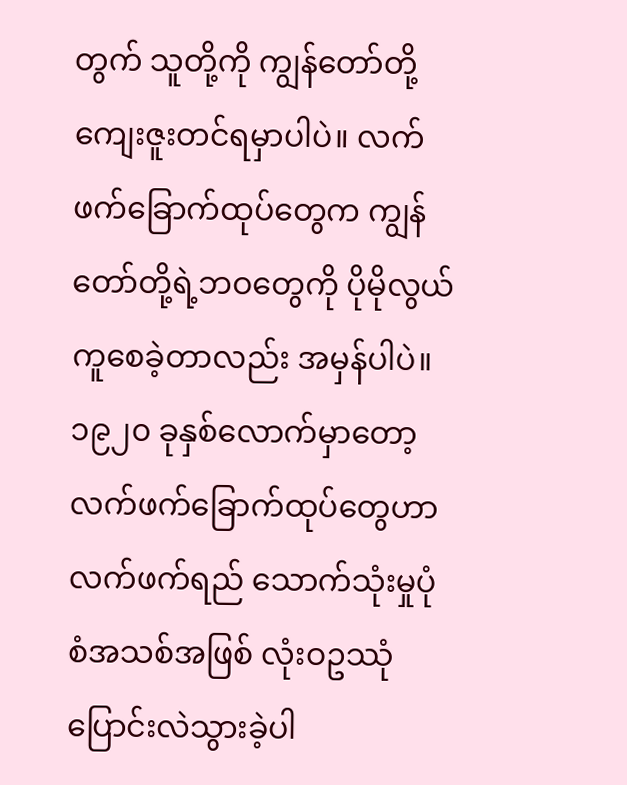တွက် သူတို့ကို ကျွန်တော်တို့ ကျေးဇူးတင်ရမှာပါပဲ။ လက်ဖက်ခြောက်ထုပ်တွေက ကျွန်တော်တို့ရဲ့ဘဝတွေကို ပိုမိုလွယ်ကူစေခဲ့တာလည်း အမှန်ပါပဲ။ ၁၉၂၀ ခုနှစ်လောက်မှာတော့ လက်ဖက်ခြောက်ထုပ်တွေဟာ လက်ဖက်ရည် သောက်သုံးမှုပုံစံအသစ်အဖြစ် လုံးဝဥဿုံပြောင်းလဲသွားခဲ့ပါ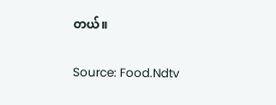တယ်။

Source: Food.Ndtv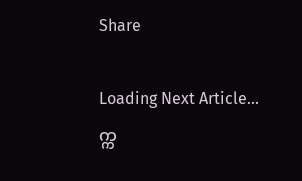Share

Loading Next Article...
က္က